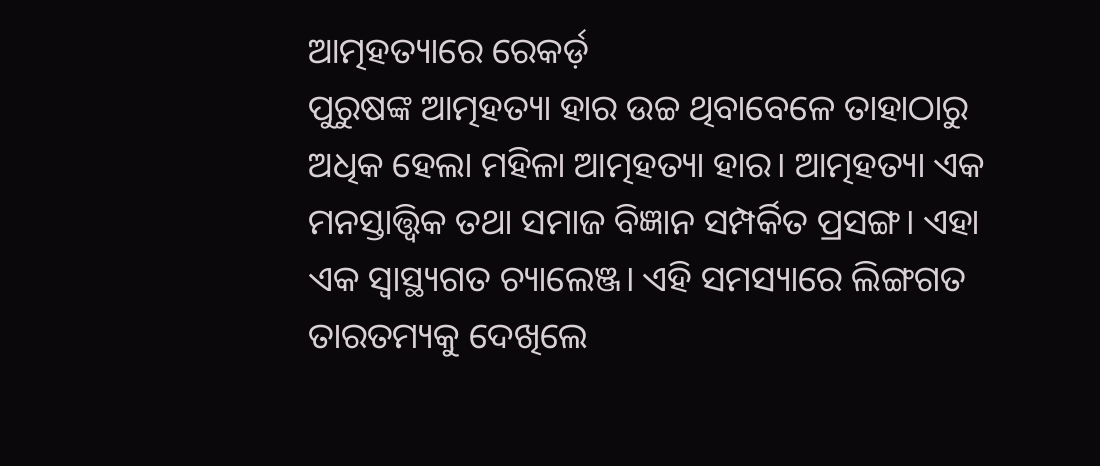ଆତ୍ମହତ୍ୟାରେ ରେକର୍ଡ଼
ପୁରୁଷଙ୍କ ଆତ୍ମହତ୍ୟା ହାର ଉଚ୍ଚ ଥିବାବେଳେ ତାହାଠାରୁ ଅଧିକ ହେଲା ମହିଳା ଆତ୍ମହତ୍ୟା ହାର। ଆତ୍ମହତ୍ୟା ଏକ ମନସ୍ତାତ୍ତ୍ୱିକ ତଥା ସମାଜ ବିଜ୍ଞାନ ସମ୍ପର୍କିତ ପ୍ରସଙ୍ଗ। ଏହା ଏକ ସ୍ୱାସ୍ଥ୍ୟଗତ ଚ୍ୟାଲେଞ୍ଜ। ଏହି ସମସ୍ୟାରେ ଲିଙ୍ଗଗତ ତାରତମ୍ୟକୁ ଦେଖିଲେ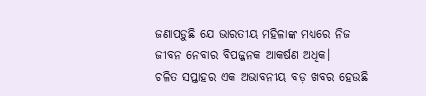ଜଣାପଡ଼ୁଛି ଯେ ଭାରତୀୟ ମହିଳାଙ୍କ ମଧ୍ୟରେ ନିଜ ଜୀବନ ନେବାର ବିପଜ୍ଜନକ ଆକର୍ଷଣ ଅଧିକ।
ଚଳିତ ସପ୍ତାହର ଏକ ଅଭାବନୀୟ ବଡ଼ ଖବର ହେଉଛି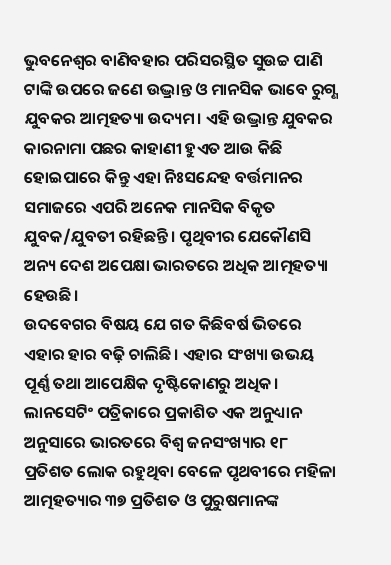ଭୁବନେଶ୍ୱର ବାଣିବହାର ପରିସରସ୍ଥିତ ସୁଉଚ୍ଚ ପାଣି ଟାଙ୍କି ଉପରେ ଜଣେ ଉଦ୍ଭ୍ରାନ୍ତ ଓ ମାନସିକ ଭାବେ ରୁଗ୍ଣ ଯୁବକର ଆତ୍ମହତ୍ୟା ଉଦ୍ୟମ। ଏହି ଉଦ୍ଭ୍ରାନ୍ତ ଯୁବକର କାରନାମା ପଛର କାହାଣୀ ହୁଏତ ଆଉ କିଛି ହୋଇପାରେ କିନ୍ତୁ ଏହା ନିଃସନ୍ଦେହ ବର୍ତ୍ତମାନର ସମାଜରେ ଏପରି ଅନେକ ମାନସିକ ବିକୃତ ଯୁବକ/ଯୁବତୀ ରହିଛନ୍ତି। ପୃଥିବୀର ଯେକୌଣସି ଅନ୍ୟ ଦେଶ ଅପେକ୍ଷା ଭାରତରେ ଅଧିକ ଆତ୍ମହତ୍ୟା ହେଉଛି।
ଉଦବେଗର ବିଷୟ ଯେ ଗତ କିଛିବର୍ଷ ଭିତରେ ଏହାର ହାର ବଢ଼ି ଚାଲିଛି। ଏହାର ସଂଖ୍ୟା ଉଭୟ ପୂର୍ଣ୍ଣ ତଥା ଆପେକ୍ଷିକ ଦୃଷ୍ଟିକୋଣରୁ ଅଧିକ। ଲାନସେଟିଂ ପତ୍ରିକାରେ ପ୍ରକାଶିତ ଏକ ଅନୁଧ୍ୟାନ ଅନୁସାରେ ଭାରତରେ ବିଶ୍ୱ ଜନସଂଖ୍ୟାର ୧୮ ପ୍ରତିଶତ ଲୋକ ରହୁଥିବା ବେଳେ ପୃଥବୀରେ ମହିଳା ଆତ୍ମହତ୍ୟାର ୩୭ ପ୍ରତିଶତ ଓ ପୁରୁଷମାନଙ୍କ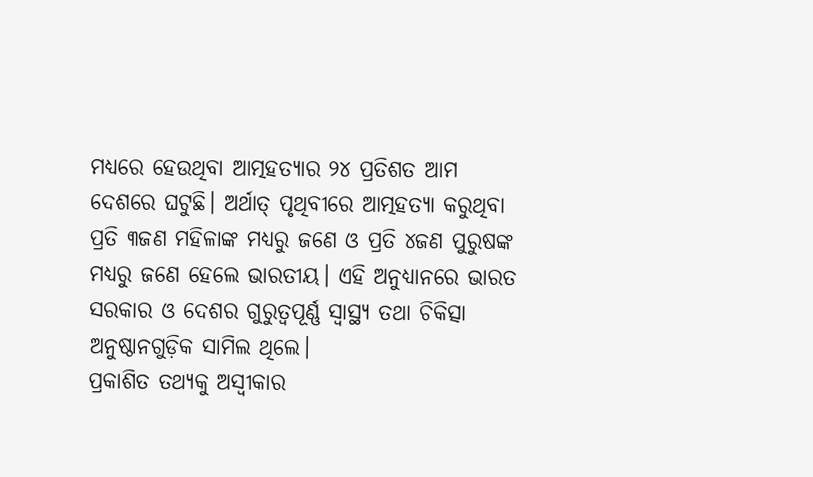ମଧ୍ୟରେ ହେଉଥିବା ଆତ୍ମହତ୍ୟାର ୨୪ ପ୍ରତିଶତ ଆମ ଦେଶରେ ଘଟୁଛି। ଅର୍ଥାତ୍ ପୃଥିବୀରେ ଆତ୍ମହତ୍ୟା କରୁଥିବା ପ୍ରତି ୩ଜଣ ମହିଳାଙ୍କ ମଧ୍ୟରୁ ଜଣେ ଓ ପ୍ରତି ୪ଜଣ ପୁରୁଷଙ୍କ ମଧ୍ୟରୁ ଜଣେ ହେଲେ ଭାରତୀୟ। ଏହି ଅନୁଧ୍ୟାନରେ ଭାରତ ସରକାର ଓ ଦେଶର ଗୁରୁତ୍ୱପୂର୍ଣ୍ଣ ସ୍ୱାସ୍ଥ୍ୟ ତଥା ଚିକିତ୍ସା ଅନୁଷ୍ଠାନଗୁଡ଼ିକ ସାମିଲ ଥିଲେ।
ପ୍ରକାଶିତ ତଥ୍ୟକୁ ଅସ୍ୱୀକାର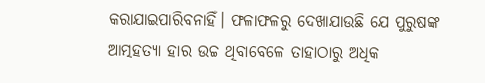କରାଯାଇପାରିବନାହିଁ। ଫଳାଫଳରୁ ଦେଖାଯାଉଛି ଯେ ପୁରୁଷଙ୍କ ଆତ୍ମହତ୍ୟା ହାର ଉଚ୍ଚ ଥିବାବେଳେ ତାହାଠାରୁ ଅଧିକ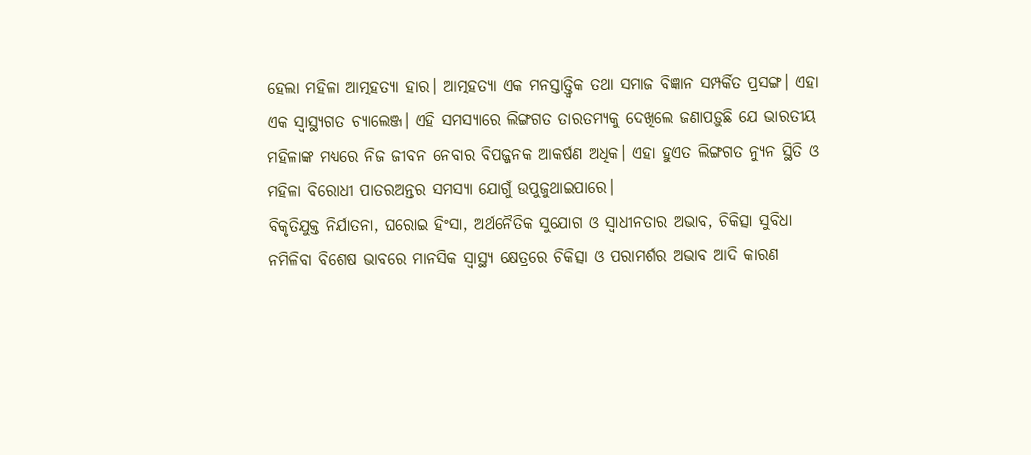ହେଲା ମହିଳା ଆତ୍ମହତ୍ୟା ହାର। ଆତ୍ମହତ୍ୟା ଏକ ମନସ୍ତାତ୍ତ୍ୱିକ ତଥା ସମାଜ ବିଜ୍ଞାନ ସମ୍ପର୍କିତ ପ୍ରସଙ୍ଗ। ଏହା ଏକ ସ୍ୱାସ୍ଥ୍ୟଗତ ଚ୍ୟାଲେଞ୍ଜ। ଏହି ସମସ୍ୟାରେ ଲିଙ୍ଗଗତ ତାରତମ୍ୟକୁ ଦେଖିଲେ ଜଣାପଡ଼ୁଛି ଯେ ଭାରତୀୟ ମହିଳାଙ୍କ ମଧ୍ୟରେ ନିଜ ଜୀବନ ନେବାର ବିପଜ୍ଜନକ ଆକର୍ଷଣ ଅଧିକ। ଏହା ହୁଏତ ଲିଙ୍ଗଗତ ନ୍ୟୁନ ସ୍ଥିତି ଓ ମହିଳା ବିରୋଧୀ ପାତରଅନ୍ତର ସମସ୍ୟା ଯୋଗୁଁ ଉପୁଜୁଥାଇପାରେ।
ବିକୃତିଯୁକ୍ତ ନିର୍ଯାତନା, ଘରୋଇ ହିଂସା, ଅର୍ଥନୈତିକ ସୁଯୋଗ ଓ ସ୍ୱାଧୀନତାର ଅଭାବ, ଚିକିତ୍ସା ସୁବିଧା ନମିଳିବା ବିଶେଷ ଭାବରେ ମାନସିକ ସ୍ୱାସ୍ଥ୍ୟ କ୍ଷେତ୍ରରେ ଚିକିତ୍ସା ଓ ପରାମର୍ଶର ଅଭାବ ଆଦି କାରଣ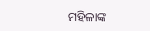ମହିଳାଙ୍କ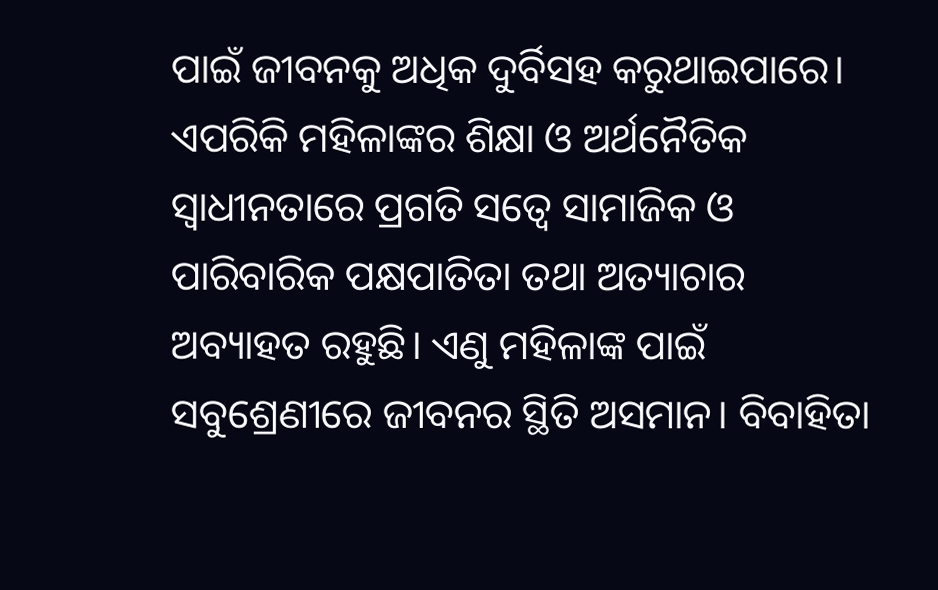ପାଇଁ ଜୀବନକୁ ଅଧିକ ଦୁର୍ବିସହ କରୁଥାଇପାରେ। ଏପରିକି ମହିଳାଙ୍କର ଶିକ୍ଷା ଓ ଅର୍ଥନୈତିକ ସ୍ୱାଧୀନତାରେ ପ୍ରଗତି ସତ୍ୱେ ସାମାଜିକ ଓ ପାରିବାରିକ ପକ୍ଷପାତିତା ତଥା ଅତ୍ୟାଚାର ଅବ୍ୟାହତ ରହୁଛି। ଏଣୁ ମହିଳାଙ୍କ ପାଇଁ ସବୁଶ୍ରେଣୀରେ ଜୀବନର ସ୍ଥିତି ଅସମାନ। ବିବାହିତା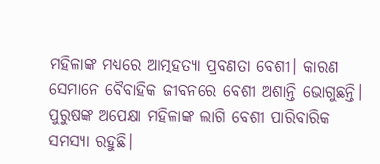ମହିଳାଙ୍କ ମଧ୍ୟରେ ଆତ୍ମହତ୍ୟା ପ୍ରବଣତା ବେଶୀ। କାରଣ ସେମାନେ ବୈବାହିକ ଜୀବନରେ ବେଶୀ ଅଶାନ୍ତି ଭୋଗୁଛନ୍ତି। ପୁରୁଷଙ୍କ ଅପେକ୍ଷା ମହିଳାଙ୍କ ଲାଗି ବେଶୀ ପାରିବାରିକ ସମସ୍ୟା ରହୁଛି।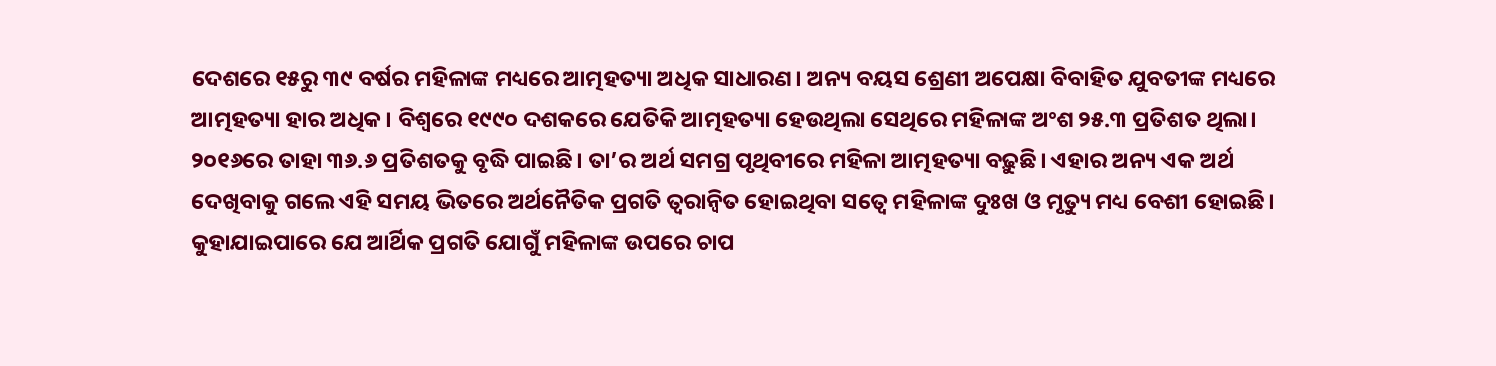ଦେଶରେ ୧୫ରୁ ୩୯ ବର୍ଷର ମହିଳାଙ୍କ ମଧ୍ୟରେ ଆତ୍ମହତ୍ୟା ଅଧିକ ସାଧାରଣ। ଅନ୍ୟ ବୟସ ଶ୍ରେଣୀ ଅପେକ୍ଷା ବିବାହିତ ଯୁବତୀଙ୍କ ମଧ୍ୟରେ ଆତ୍ମହତ୍ୟା ହାର ଅଧିକ। ବିଶ୍ୱରେ ୧୯୯୦ ଦଶକରେ ଯେତିକି ଆତ୍ମହତ୍ୟା ହେଉଥିଲା ସେଥିରେ ମହିଳାଙ୍କ ଅଂଶ ୨୫.୩ ପ୍ରତିଶତ ଥିଲା। ୨୦୧୬ରେ ତାହା ୩୬.୬ ପ୍ରତିଶତକୁ ବୃଦ୍ଧି ପାଇଛି। ତା’ର ଅର୍ଥ ସମଗ୍ର ପୃଥିବୀରେ ମହିଳା ଆତ୍ମହତ୍ୟା ବଢ଼ୁଛି। ଏହାର ଅନ୍ୟ ଏକ ଅର୍ଥ ଦେଖିବାକୁ ଗଲେ ଏହି ସମୟ ଭିତରେ ଅର୍ଥନୈତିକ ପ୍ରଗତି ତ୍ୱରାନ୍ୱିତ ହୋଇଥିବା ସତ୍ୱେ ମହିଳାଙ୍କ ଦୁଃଖ ଓ ମୃତ୍ୟୁ ମଧ୍ୟ ବେଶୀ ହୋଇଛି। କୁହାଯାଇପାରେ ଯେ ଆର୍ଥିକ ପ୍ରଗତି ଯୋଗୁଁ ମହିଳାଙ୍କ ଉପରେ ଚାପ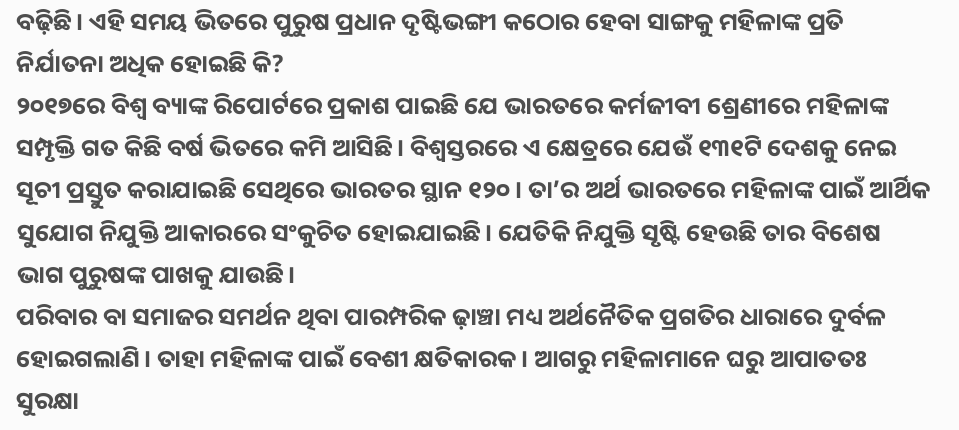ବଢ଼ିଛି। ଏହି ସମୟ ଭିତରେ ପୁରୁଷ ପ୍ରଧାନ ଦୃଷ୍ଟିଭଙ୍ଗୀ କଠୋର ହେବା ସାଙ୍ଗକୁ ମହିଳାଙ୍କ ପ୍ରତି ନିର୍ଯାତନା ଅଧିକ ହୋଇଛି କି?
୨୦୧୭ରେ ବିଶ୍ୱ ବ୍ୟାଙ୍କ ରିପୋର୍ଟରେ ପ୍ରକାଶ ପାଇଛି ଯେ ଭାରତରେ କର୍ମଜୀବୀ ଶ୍ରେଣୀରେ ମହିଳାଙ୍କ ସମ୍ପୃକ୍ତି ଗତ କିଛି ବର୍ଷ ଭିତରେ କମି ଆସିଛି। ବିଶ୍ୱସ୍ତରରେ ଏ କ୍ଷେତ୍ରରେ ଯେଉଁ ୧୩୧ଟି ଦେଶକୁ ନେଇ ସୂଚୀ ପ୍ରସ୍ତୁତ କରାଯାଇଛି ସେଥିରେ ଭାରତର ସ୍ଥାନ ୧୨୦। ତା’ର ଅର୍ଥ ଭାରତରେ ମହିଳାଙ୍କ ପାଇଁ ଆର୍ଥିକ ସୁଯୋଗ ନିଯୁକ୍ତି ଆକାରରେ ସଂକୁଚିତ ହୋଇଯାଇଛି। ଯେତିକି ନିଯୁକ୍ତି ସୃଷ୍ଟି ହେଉଛି ତାର ବିଶେଷ ଭାଗ ପୁରୁଷଙ୍କ ପାଖକୁ ଯାଉଛି।
ପରିବାର ବା ସମାଜର ସମର୍ଥନ ଥିବା ପାରମ୍ପରିକ ଢ଼ାଞ୍ଚା ମଧ୍ୟ ଅର୍ଥନୈତିକ ପ୍ରଗତିର ଧାରାରେ ଦୁର୍ବଳ ହୋଇଗଲାଣି। ତାହା ମହିଳାଙ୍କ ପାଇଁ ବେଶୀ କ୍ଷତିକାରକ। ଆଗରୁ ମହିଳାମାନେ ଘରୁ ଆପାତତଃ ସୁରକ୍ଷା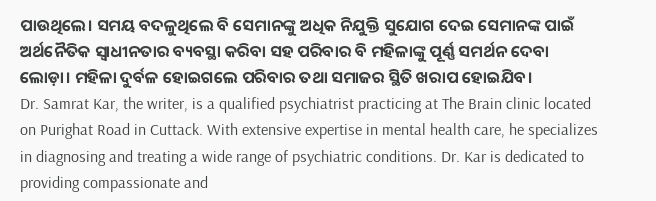ପାଉଥିଲେ। ସମୟ ବଦଳୁଥିଲେ ବି ସେମାନଙ୍କୁ ଅଧିକ ନିଯୁକ୍ତି ସୁଯୋଗ ଦେଇ ସେମାନଙ୍କ ପାଇଁ ଅର୍ଥନୈତିକ ସ୍ୱାଧୀନତାର ବ୍ୟବସ୍ଥା କରିବା ସହ ପରିବାର ବି ମହିଳାଙ୍କୁ ପୂର୍ଣ୍ଣ ସମର୍ଥନ ଦେବା ଲୋଡ଼ା। ମହିଳା ଦୁର୍ବଳ ହୋଇଗଲେ ପରିବାର ତଥା ସମାଜର ସ୍ଥିତି ଖରାପ ହୋଇଯିବ।
Dr. Samrat Kar, the writer, is a qualified psychiatrist practicing at The Brain clinic located on Purighat Road in Cuttack. With extensive expertise in mental health care, he specializes in diagnosing and treating a wide range of psychiatric conditions. Dr. Kar is dedicated to providing compassionate and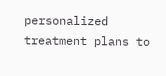personalized treatment plans to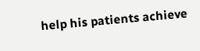help his patients achieve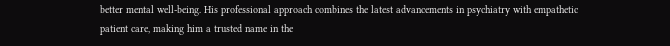better mental well-being. His professional approach combines the latest advancements in psychiatry with empathetic patient care, making him a trusted name in the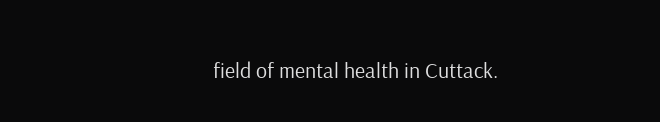field of mental health in Cuttack.